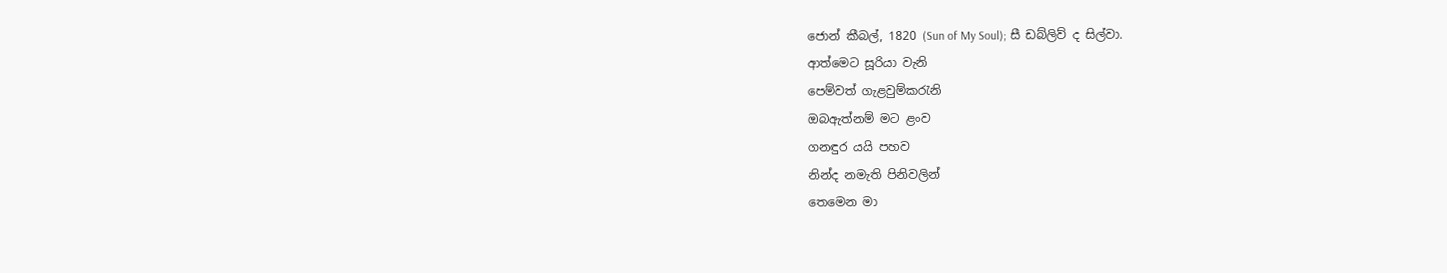ජොන් කීබල්, 1820 (Sun of My Soul); සී ඩබ්ලිව් ද සිල්වා.
ආත්මෙට සූරියා වැනි
පෙම්වත් ගැළවුම්කරැනි
ඔබඇත්නම් මට ළංව
ගනඳුර යයි පහව
නින්ද නමැති පිනිවලින්
තෙමෙන මා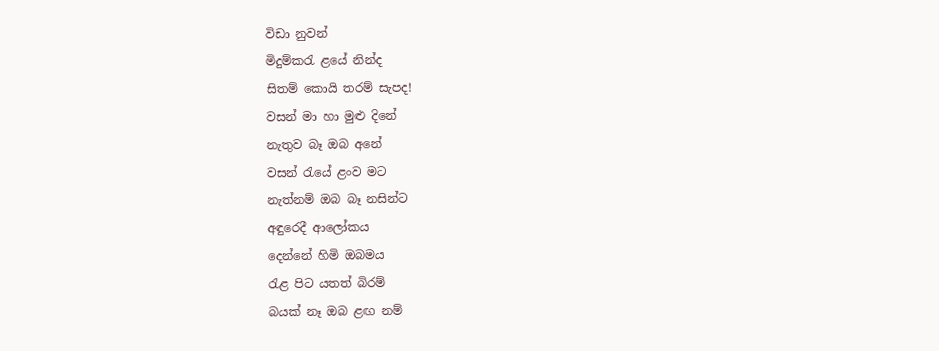විඩා නුවන්
මිදුම්කරැ ළයේ නින්ද
සිතම් කොයි තරම් සැපද!
වසන් මා හා මුළු දිනේ
නැතුව බෑ ඔබ අනේ
වසන් රැයේ ළංව මට
නැත්නම් ඔබ බෑ නසින්ට
අඳුරෙදී ආලෝකය
දෙන්නේ හිමි ඔබමය
රැළ පිට යතත් බිරම්
බයක් නෑ ඔබ ළඟ නම්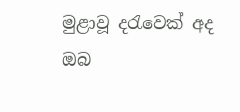මුළාවූ දරැවෙක් අද
ඔබ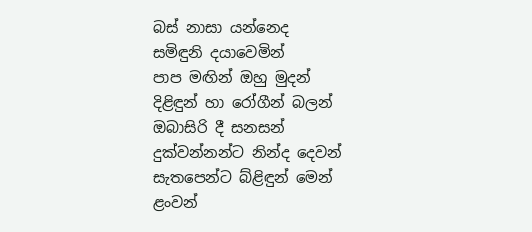බස් නාසා යන්නෙද
සමිඳුනි දයාවෙමින්
පාප මඟින් ඔහු මුදන්
දිළිඳුන් හා රෝගීන් බලන්
ඔබාසිරි දී සනසන්
දුක්වන්නන්ට නින්ද දෙවන්
සැතපෙන්ට බ්ළිඳුන් මෙන්
ළංවන්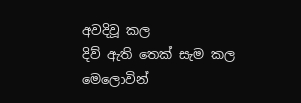අවදිවූ කල
දිව් ඇති තෙක් සැම කල
මෙලොවින්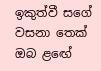ඉකුත්වී සගේ
වසනා තෙක් ඔබ ළඟේ